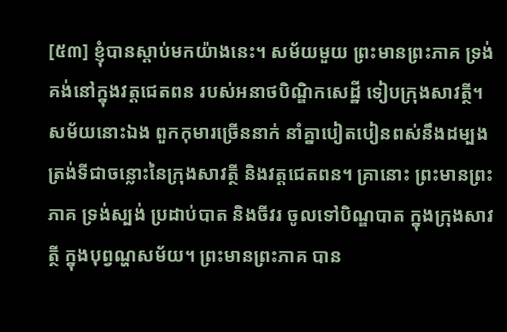[៥៣] ខ្ញុំបានស្តាប់មកយ៉ាងនេះ។ សម័យមួយ ព្រះមានព្រះភាគ ទ្រង់គង់នៅក្នុងវត្តជេតពន របស់អនាថបិណ្ឌិកសេដ្ឋី ទៀបក្រុងសាវត្ថី។ សម័យនោះឯង ពួកកុមារច្រើននាក់ នាំគ្នាបៀតបៀនពស់នឹងដម្បង ត្រង់ទីជាចន្លោះនៃក្រុងសាវត្ថី និងវត្តជេតពន។ គ្រានោះ ព្រះមានព្រះភាគ ទ្រង់ស្បង់ ប្រដាប់បាត និងចីវរ ចូលទៅបិណ្ឌបាត ក្នុងក្រុងសាវត្ថី ក្នុងបុព្វណ្ហសម័យ។ ព្រះមានព្រះភាគ បាន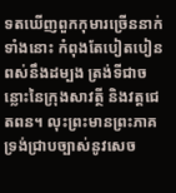ទតឃើញពួកកុមារច្រើននាក់ទាំងនោះ កំពុងតែបៀតបៀនពស់នឹងដម្បង ត្រង់ទីជាចន្លោះនៃក្រុងសាវត្ថី និងវត្តជេតពន។ លុះព្រះមានព្រះភាគ ទ្រង់ជ្រាបច្បាស់នូវសេច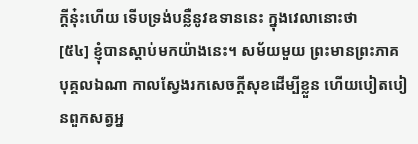ក្តីនុ៎ះហើយ ទើបទ្រង់បន្លឺនូវឧទាននេះ ក្នុងវេលានោះថា
[៥៤] ខ្ញុំបានស្តាប់មកយ៉ាងនេះ។ សម័យមួយ ព្រះមានព្រះភាគ
បុគ្គលឯណា កាលស្វែងរកសេចក្តីសុខដើម្បីខ្លួន ហើយបៀតបៀនពួកសត្វអ្ន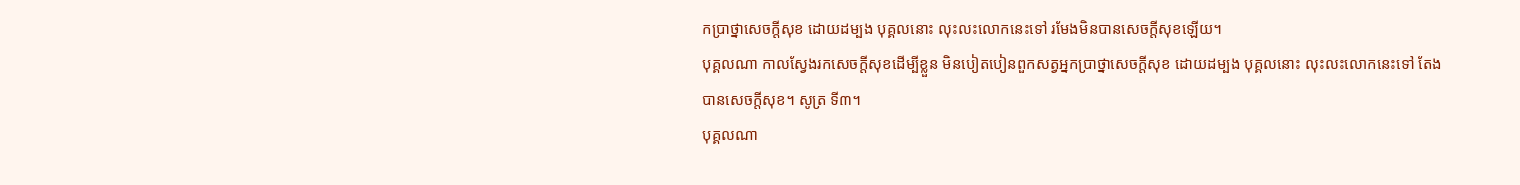កប្រាថ្នាសេចក្តីសុខ ដោយដម្បង បុគ្គលនោះ លុះលះលោកនេះទៅ រមែងមិនបានសេចក្តីសុខឡើយ។
បុគ្គលណា កាលស្វែងរកសេចក្តីសុខដើម្បីខ្លួន មិនបៀតបៀនពួកសត្វអ្នកប្រាថ្នាសេចក្តីសុខ ដោយដម្បង បុគ្គលនោះ លុះលះលោកនេះទៅ តែងបានសេចក្តីសុខ។ សូត្រ ទី៣។
បុគ្គលណា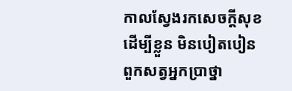កាលស្វែងរកសេចក្តីសុខដើម្បីខ្លួន មិនបៀតបៀនពួកសត្វអ្នកប្រាថ្នា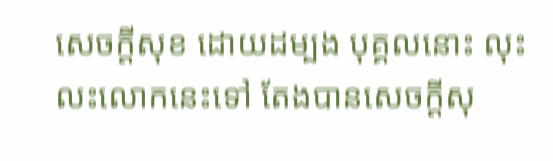សេចក្តីសុខ ដោយដម្បង បុគ្គលនោះ លុះលះលោកនេះទៅ តែងបានសេចក្តីសុ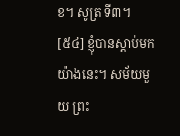ខ។ សូត្រ ទី៣។
[៥៤] ខ្ញុំបានស្តាប់មកយ៉ាងនេះ។ សម័យមួយ ព្រះ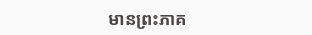មានព្រះភាគ